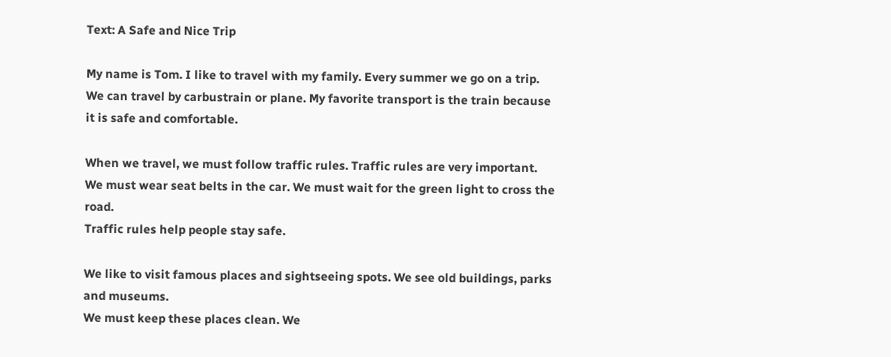Text: A Safe and Nice Trip

My name is Tom. I like to travel with my family. Every summer we go on a trip.
We can travel by carbustrain or plane. My favorite transport is the train because it is safe and comfortable.

When we travel, we must follow traffic rules. Traffic rules are very important.
We must wear seat belts in the car. We must wait for the green light to cross the road.
Traffic rules help people stay safe.

We like to visit famous places and sightseeing spots. We see old buildings, parks and museums.
We must keep these places clean. We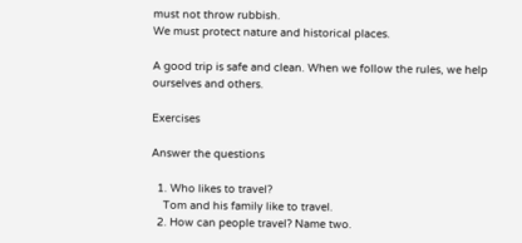must not throw rubbish.
We must protect nature and historical places.

A good trip is safe and clean. When we follow the rules, we help ourselves and others.

Exercises

Answer the questions

  1. Who likes to travel?
    Tom and his family like to travel.
  2. How can people travel? Name two.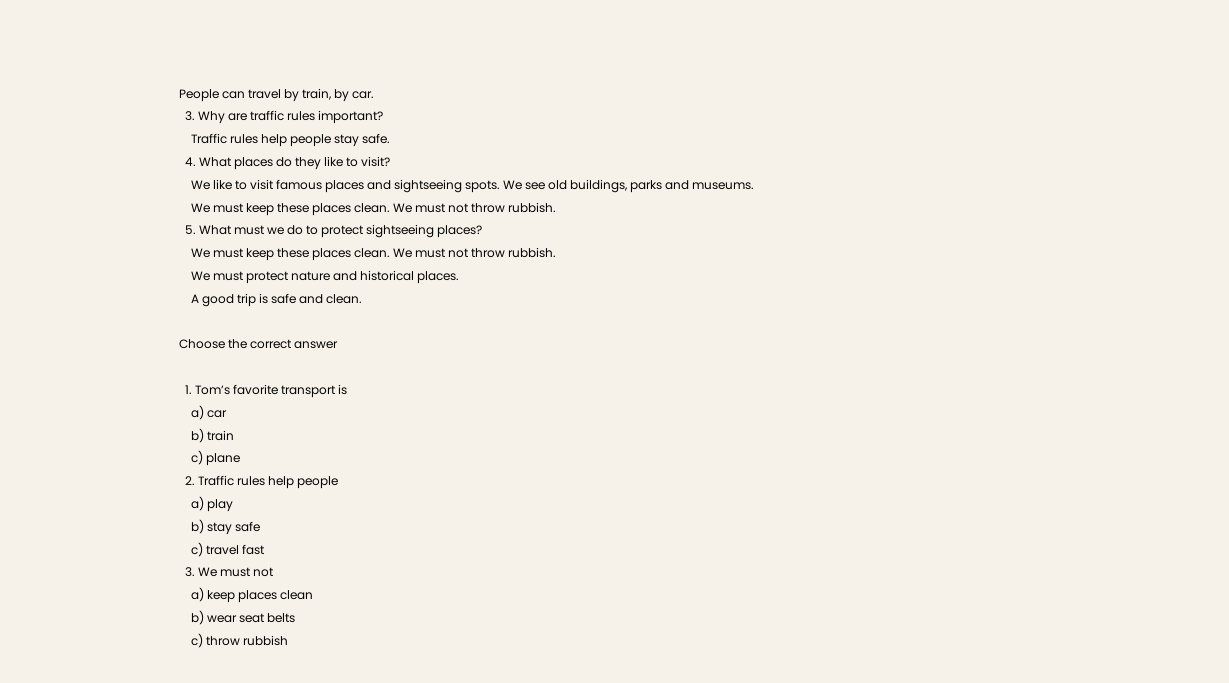People can travel by train, by car.
  3. Why are traffic rules important?
    Traffic rules help people stay safe.
  4. What places do they like to visit?
    We like to visit famous places and sightseeing spots. We see old buildings, parks and museums.
    We must keep these places clean. We must not throw rubbish.
  5. What must we do to protect sightseeing places?
    We must keep these places clean. We must not throw rubbish.
    We must protect nature and historical places.
    A good trip is safe and clean.

Choose the correct answer

  1. Tom’s favorite transport is
    a) car
    b) train
    c) plane
  2. Traffic rules help people
    a) play
    b) stay safe
    c) travel fast
  3. We must not
    a) keep places clean
    b) wear seat belts
    c) throw rubbish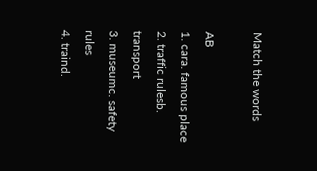Match the words

AB
1. cara. famous place
2. traffic rulesb. transport
3. museumc. safety rules
4. traind.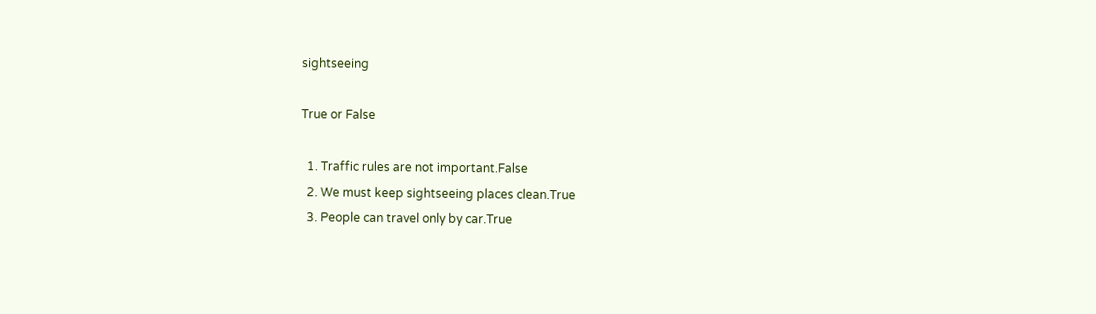sightseeing

True or False

  1. Traffic rules are not important.False
  2. We must keep sightseeing places clean.True
  3. People can travel only by car.True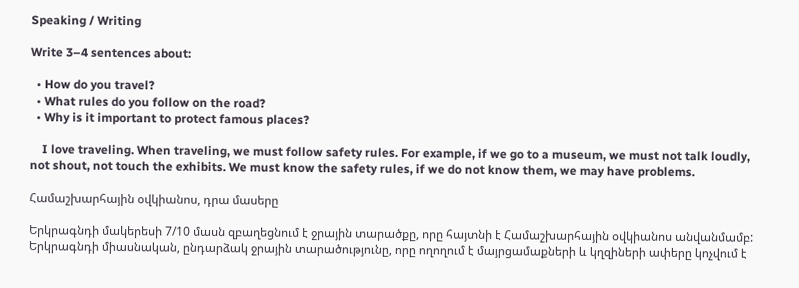Speaking / Writing

Write 3–4 sentences about:

  • How do you travel?
  • What rules do you follow on the road?
  • Why is it important to protect famous places?

    I love traveling. When traveling, we must follow safety rules. For example, if we go to a museum, we must not talk loudly, not shout, not touch the exhibits. We must know the safety rules, if we do not know them, we may have problems.

Համաշխարհային օվկիանոս, դրա մասերը

Երկրագնդի մակերեսի 7/10 մասն զբաղեցնում է ջրային տարածքը, որը հայտնի է Համաշխարհային օվկիանոս անվանմամբ:
Երկրագնդի միասնական, ընդարձակ ջրային տարածությունը, որը ողողում է մայրցամաքների և կղզիների ափերը կոչվում է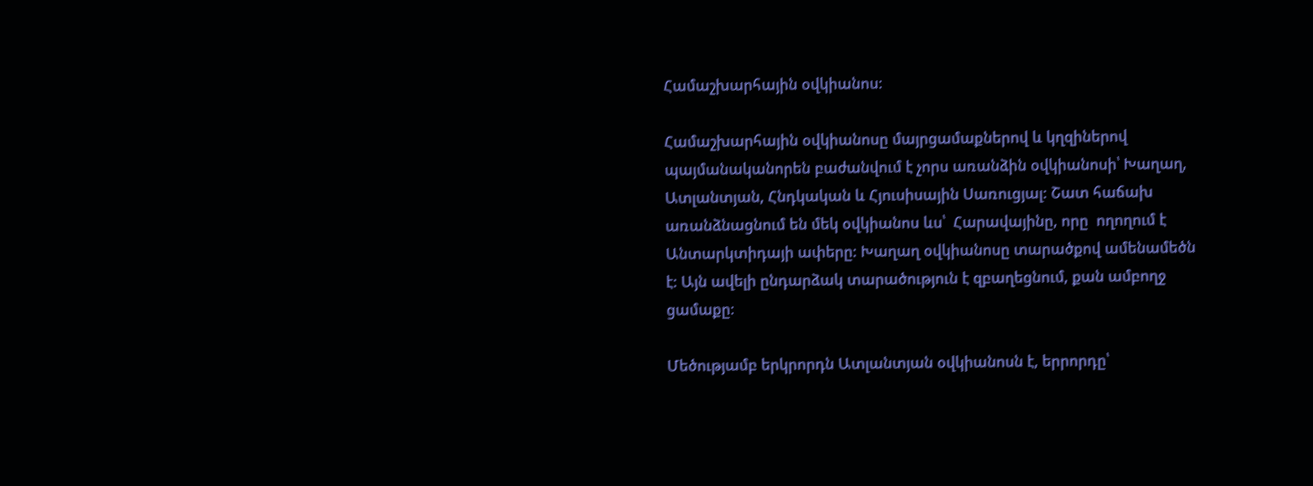Համաշխարհային օվկիանոս:

Համաշխարհային օվկիանոսը մայրցամաքներով և կղզիներով պայմանականորեն բաժանվում է չորս առանձին օվկիանոսի՝ Խաղաղ, Ատլանտյան, Հնդկական և Հյուսիսային Սառուցյալ: Շատ հաճախ առանձնացնում են մեկ օվկիանոս ևս՝  Հարավայինը, որը  ողողում է Անտարկտիդայի ափերը: Խաղաղ օվկիանոսը տարածքով ամենամեծն է: Այն ավելի ընդարձակ տարածություն է զբաղեցնում, քան ամբողջ ցամաքը:

Մեծությամբ երկրորդն Ատլանտյան օվկիանոսն է, երրորդը՝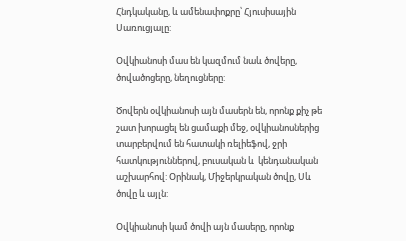Հնդկականը, և ամենափոքրը՝ Հյուսիսային Սառուցյալը:

Օվկիանոսի մաս են կազմում նաև ծովերը, ծովածոցերը, նեղուցները:

Ծովերն օվկիանոսի այն մասերն են, որոնք քիչ թե շատ խորացել են ցամաքի մեջ, օվկիանոսներից տարբերվում են հատակի ռելիեֆով, ջրի հատկություններով, բուսական և  կենդանական աշխարհով: Օրինակ, Միջերկրական ծովը, Սև ծովը և այլն:

Օվկիանոսի կամ ծովի այն մասերը, որոնք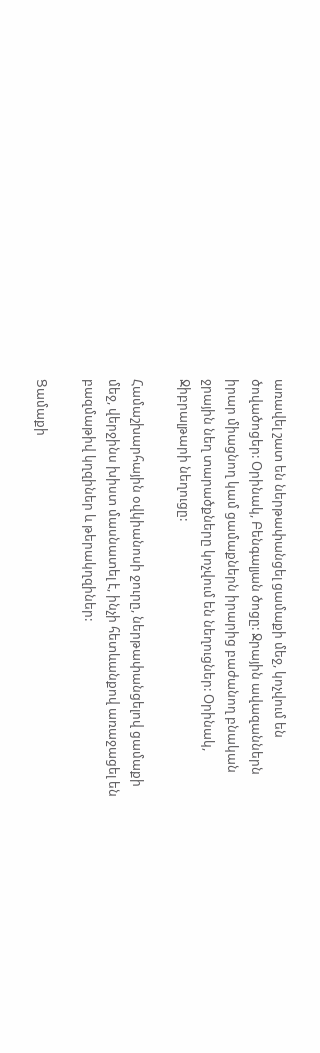առավել շատ են ներթափանցել ցամաքի մեջ, կոչվում են ծովածոցեր: Օրինակ, Բենգալյան ծոցը: Ջրային ավազաններն իրար միացնող կամ ցամաքներն իրարից բաժանող բնական ջրային նեղ տարածքները կոչվում են նեղուցներ: Օրինակ, Ջիբրալթարի նեղուցը:

Համաշխարհային օվկիանոսի ջուրը, ներթափանցելով ցամաքի մեջ, վերջինս խիստ մասնատել է, ինչի հետևանքով առաջացել են բազմաթիվ կղզիներ և թերակղզիներ:

Ցամաքի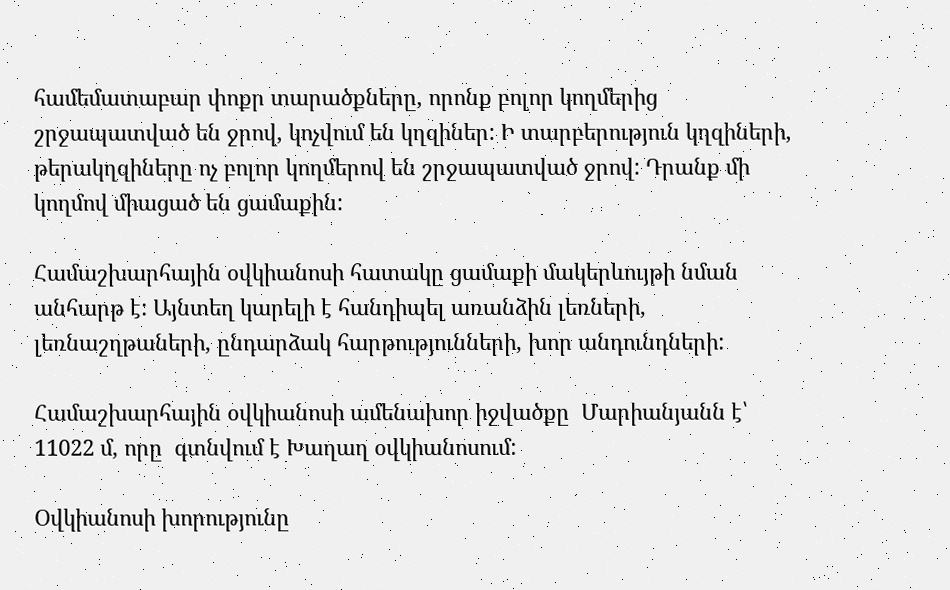համեմատաբար փոքր տարածքները, որոնք բոլոր կողմերից շրջապատված են ջրով, կոչվում են կղզիներ: Ի տարբերություն կղզիների, թերակղզիները ոչ բոլոր կողմերով են շրջապատված ջրով: Դրանք մի կողմով միացած են ցամաքին:

Համաշխարհային օվկիանոսի հատակը ցամաքի մակերևույթի նման անհարթ է: Այնտեղ կարելի է հանդիպել առանձին լեռների, լեռնաշղթաների, ընդարձակ հարթությունների, խոր անդունդների:

Համաշխարհային օվկիանոսի ամենախոր իջվածքը  Մարիանյանն է՝ 11022 մ, որը  գտնվում է Խաղաղ օվկիանոսում:

Օվկիանոսի խորությունը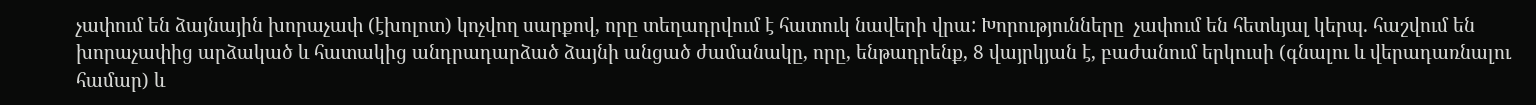չափում են ձայնային խորաչափ (էխոլոտ) կոչվող սարքով, որը տեղադրվում է հատուկ նավերի վրա: Խորությունները  չափում են հետևյալ կերպ. հաշվում են խորաչափից արձակած և հատակից անդրադարձած ձայնի անցած ժամանակը, որը, ենթադրենք, 8 վայրկյան է, բաժանում երկուսի (գնալու և վերադառնալու համար) և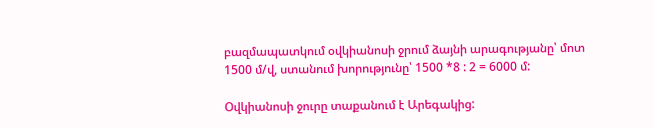բազմապատկում օվկիանոսի ջրում ձայնի արագությանը՝ մոտ 1500 մ/վ, ստանում խորությունը՝ 1500 *8 : 2 = 6000 մ:

Օվկիանոսի ջուրը տաքանում է Արեգակից: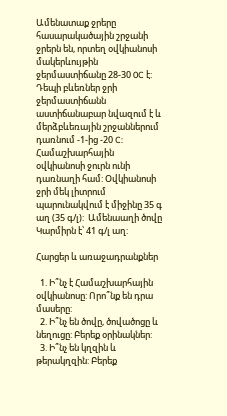Ամենատաք ջրերը հասարակածային շրջանի ջրերն են, որտեղ օվկիանոսի մակերևույթին ջերմաստիճանը 28-30 0C է:  Դեպի բևեռներ ջրի ջերմաստիճանն աստիճանաբար նվազում է և մերձբևեռային շրջաններում դառնում -1-ից -20 C:
Համաշխարհային օվկիանոսի ջուրն ունի դառնաղի համ: Օվկիանոսի ջրի մեկ լիտրում պարունակվում է միջինը 35 գ աղ (35 գ/լ):  Ամենաաղի ծովը Կարմիրն է՝ 41 գ/լ աղ:

Հարցեր և առաջադրանքներ

  1. Ի՞նչ է Համաշխարհային օվկիանոսը: Որո՞նք են դրա մասերը:
  2. Ի՞նչ են ծովը, ծովածոցը և նեղուցը: Բերեք օրինակներ:
  3. Ի՞նչ են կղզին և թերակղզին: Բերեք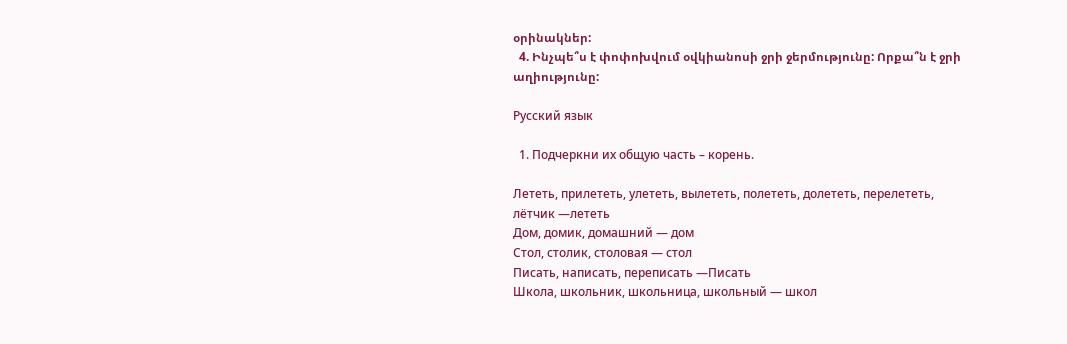օրինակներ:
  4. Ինչպե՞ս է փոփոխվում օվկիանոսի ջրի ջերմությունը: Որքա՞ն է ջրի աղիությունը:

Русский язык

  1. Подчеркни их общую часть – корень.

Лететь, прилететь, улететь, вылететь, полететь, долететь, перелететь, лётчик —лететь
Дом, домик, домашний — дом
Стол, столик, столовая — стол
Писать, написать, переписать —Писать
Школа, школьник, школьница, школьный — школ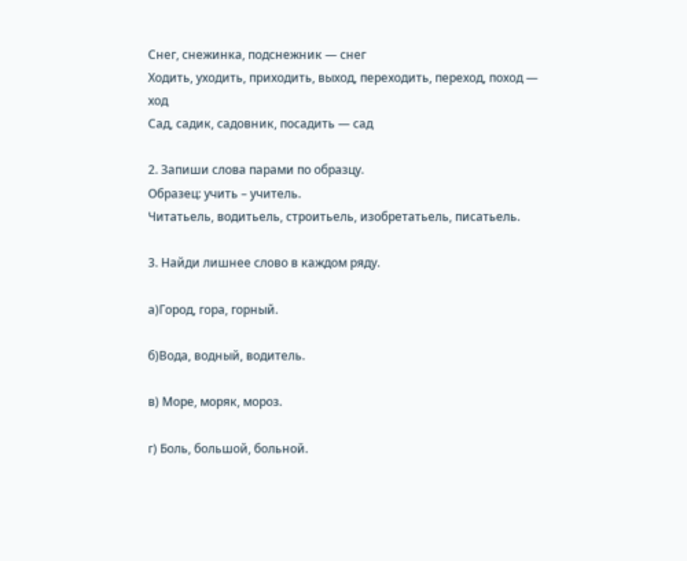Снег, снежинка, подснежник — снег
Ходить, уходить, приходить, выход, переходить, переход, поход — ход
Сад, садик, садовник, посадить — сад

2. Запиши слова парами по образцу.
Образец: учить – учитель.
Читатьель, водитьель, строитьель, изобретатьель, писатьель.

3. Найди лишнее слово в каждом ряду.

а)Город, гора, горный.

б)Вода, водный, водитель.

в) Море, моряк, мороз.

г) Боль, большой, больной.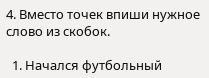4. Вместо точек впиши нужное слово из скобок.

  1. Начался футбольный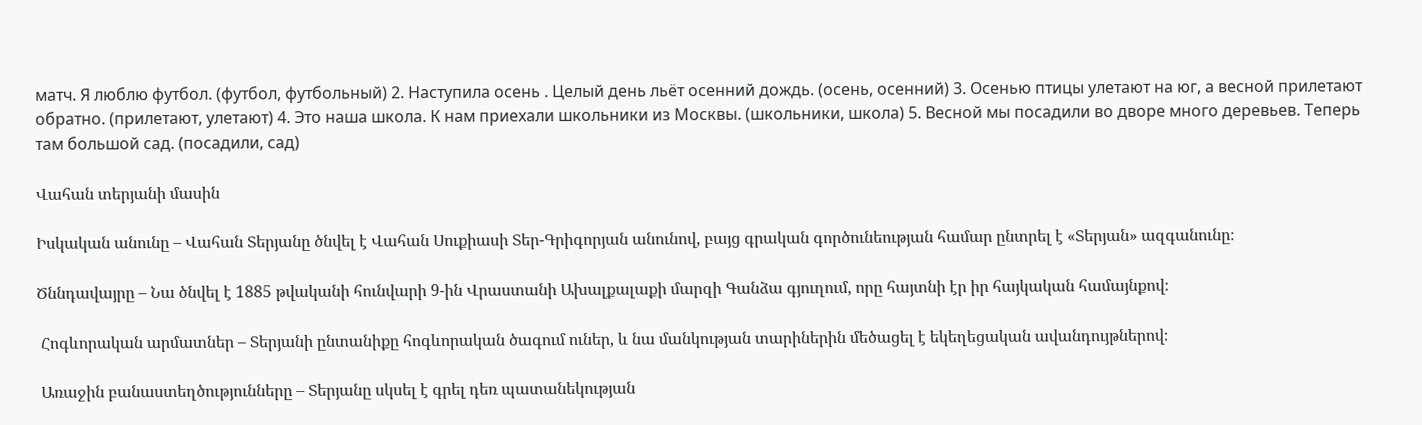матч. Я люблю футбол. (футбол, футбольный) 2. Наступила осень . Целый день льёт осенний дождь. (осень, осенний) 3. Осенью птицы улетают на юг, а весной прилетают обратно. (прилетают, улетают) 4. Это наша школа. К нам приехали школьники из Москвы. (школьники, школа) 5. Весной мы посадили во дворе много деревьев. Теперь там большой сад. (посадили, сад)

Վահան տերյանի մասին

Իսկական անունը – Վահան Տերյանը ծնվել է Վահան Սուքիասի Տեր-Գրիգորյան անունով, բայց գրական գործունեության համար ընտրել է «Տերյան» ազգանունը։

Ծննդավայրը – Նա ծնվել է 1885 թվականի հունվարի 9-ին Վրաստանի Ախալքալաքի մարզի Գանձա գյուղում, որը հայտնի էր իր հայկական համայնքով։

 Հոգևորական արմատներ – Տերյանի ընտանիքը հոգևորական ծագում ուներ, և նա մանկության տարիներին մեծացել է եկեղեցական ավանդույթներով։

 Առաջին բանաստեղծությունները – Տերյանը սկսել է գրել դեռ պատանեկության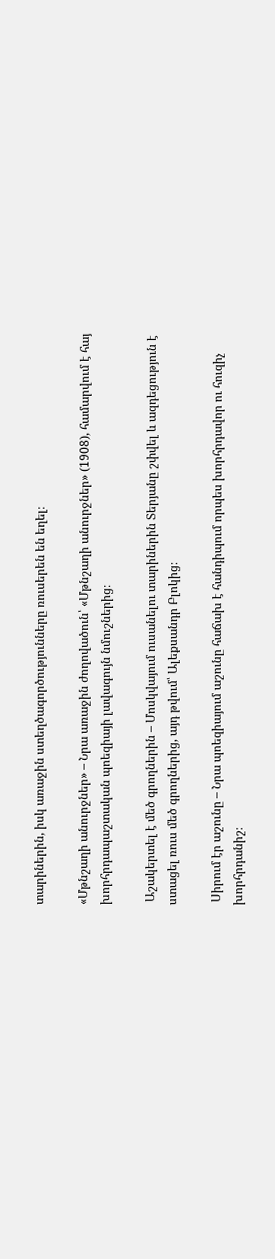տարիներին, իսկ առաջին ստեղծագործությունները ռուսերեն են եղել։

«Մթնշաղի անուրջներ» – Նրա առաջին ժողովածուն՝ «Մթնշաղի անուրջներ» (1908), համարվում է հայ խորհրդապաշտական պոեզիայի լավագույն նմուշներից։

 Աշակերտել է մեծ գրողներին – Մոսկվայում ուսանելու տարիներին Տերյանը շփվել և ազդեցություն է ստացել ռուս մեծ գրողներից, այդ թվում՝ Ալեքսանդր Բլոկից։

 Սիրում էր աշունը – Նրա պոեզիայում աշունը հաճախ է հանդիպում որպես խորհրդավոր ու հուզիչ խորհրդանիշ։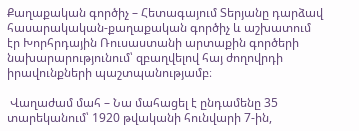Քաղաքական գործիչ – Հետագայում Տերյանը դարձավ հասարակական-քաղաքական գործիչ և աշխատում էր Խորհրդային Ռուսաստանի արտաքին գործերի նախարարությունում՝ զբաղվելով հայ ժողովրդի իրավունքների պաշտպանությամբ։

 Վաղաժամ մահ – Նա մահացել է ընդամենը 35 տարեկանում՝ 1920 թվականի հունվարի 7-ին,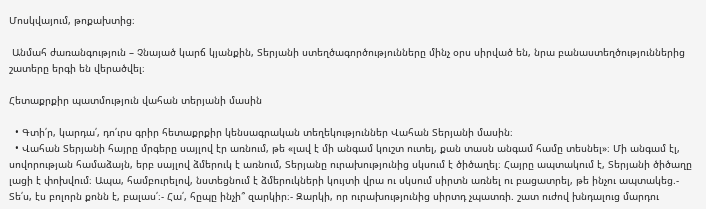Մոսկվայում, թոքախտից։

 Անմահ ժառանգություն – Չնայած կարճ կյանքին, Տերյանի ստեղծագործությունները մինչ օրս սիրված են, նրա բանաստեղծություններից շատերը երգի են վերածվել։

Հետաքրքիր պատմություն վահան տերյանի մասին

  • Գտի՛ր, կարդա՛, դո՛ւրս գրիր հետաքրքիր կենսագրական տեղեկություններ Վահան Տերյանի մասին։
  • Վահան Տերյանի հայրը մրգերը սայլով էր առնում, թե «լավ է մի անգամ կուշտ ուտել, քան տասն անգամ համը տեսնել»։ Մի անգամ էլ, սովորության համաձայն, երբ սայլով ձմերուկ է առնում, Տերյանը ուրախությունից սկսում է ծիծաղել։ Հայրը ապտակում է, Տերյանի ծիծաղը լացի է փոխվում։ Ապա, համբուրելով, նստեցնում է ձմերուկների կույտի վրա ու սկսում սիրտն առնել ու բացատրել, թե ինչու ապտակեց.- Տե՛ս, էս բոլորն քոնն է, բալաս՛։- Հա՛, հըպը ինչի՞ զարկիր։- Զարկի, որ ուրախությունից սիրտդ չպատռի. շատ ուժով խնդալուց մարդու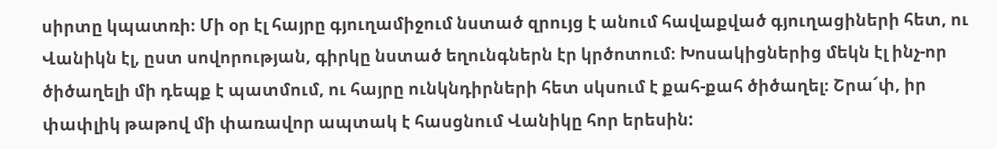սիրտը կպատռի։ Մի օր էլ հայրը գյուղամիջում նստած զրույց է անում հավաքված գյուղացիների հետ, ու Վանիկն էլ, ըստ սովորության, գիրկը նստած եղունգներն էր կրծոտում։ Խոսակիցներից մեկն էլ ինչ-որ ծիծաղելի մի դեպք է պատմում, ու հայրը ունկնդիրների հետ սկսում է քահ-քահ ծիծաղել։ Շրա՜փ, իր փափլիկ թաթով մի փառավոր ապտակ է հասցնում Վանիկը հոր երեսին: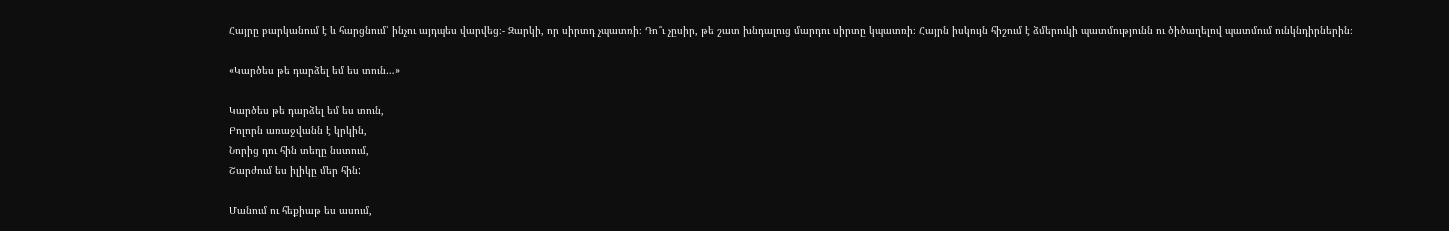Հայրը բարկանում է և հարցնում՝ ինչու այդպես վարվեց։- Զարկի, որ սիրտդ չպատռի։ Դո՞ւ չըսիր, թե շատ խնդալուց մարդու սիրտը կպատռի։ Հայրն իսկույն հիշում է ձմերուկի պատմությունն ու ծիծաղելով պատմում ունկնդիրներին։

«Կարծես թե դարձել եմ ես տուն…»

Կարծես թե դարձել եմ ես տուն,
Բոլորն առաջվանն է կրկին,
Նորից դու հին տեղը նստում,
Շարժում ես իլիկը մեր հին:

Մանում ու հեքիաթ ես ասում,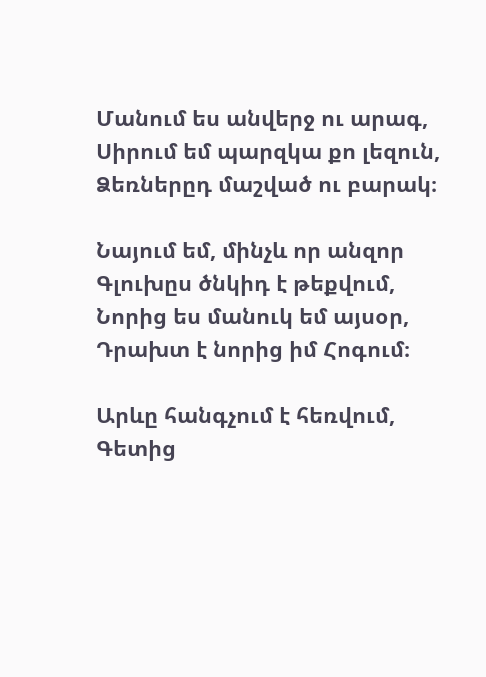Մանում ես անվերջ ու արագ,
Սիրում եմ պարզկա քո լեզուն,
Ձեռներըդ մաշված ու բարակ։

Նայում եմ, մինչև որ անզոր
Գլուխըս ծնկիդ է թեքվում,
Նորից ես մանուկ եմ այսօր,
Դրախտ է նորից իմ Հոգում։

Արևը հանգչում է հեռվում,
Գետից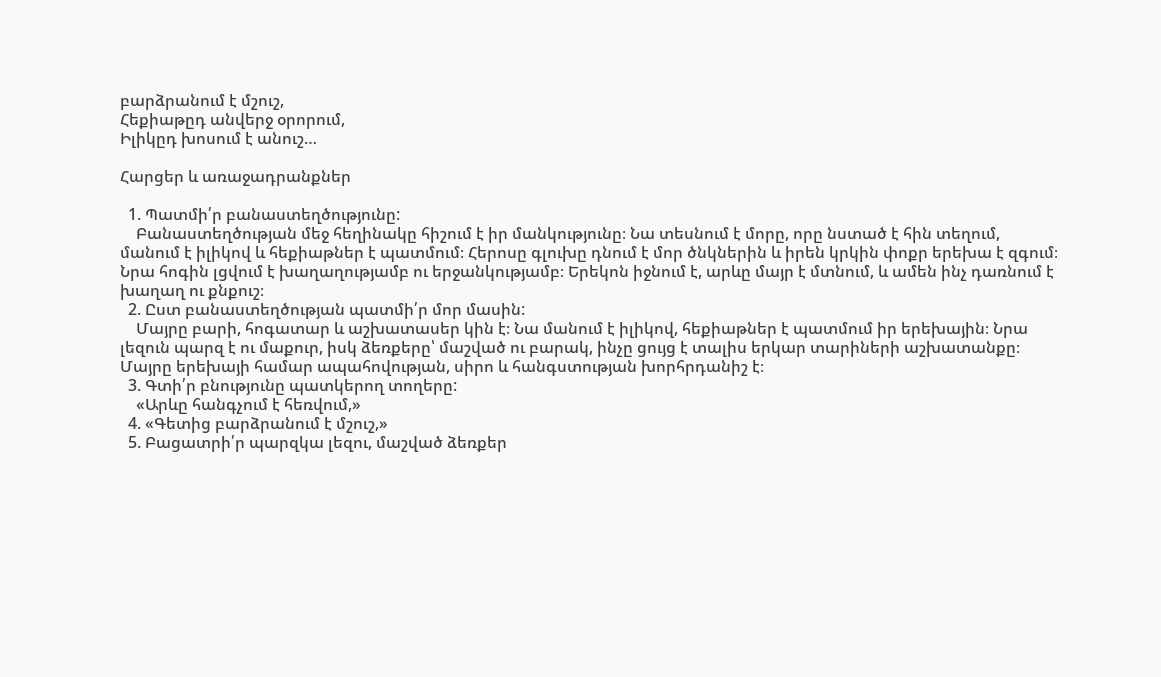բարձրանում է մշուշ,
Հեքիաթըդ անվերջ օրորում,
Իլիկըդ խոսում է անուշ…

Հարցեր և առաջադրանքներ

  1. Պատմի՛ր բանաստեղծությունը:
    Բանաստեղծության մեջ հեղինակը հիշում է իր մանկությունը։ Նա տեսնում է մորը, որը նստած է հին տեղում, մանում է իլիկով և հեքիաթներ է պատմում։ Հերոսը գլուխը դնում է մոր ծնկներին և իրեն կրկին փոքր երեխա է զգում։ Նրա հոգին լցվում է խաղաղությամբ ու երջանկությամբ։ Երեկոն իջնում է, արևը մայր է մտնում, և ամեն ինչ դառնում է խաղաղ ու քնքուշ։
  2. Ըստ բանաստեղծության պատմի՛ր մոր մասին:
    Մայրը բարի, հոգատար և աշխատասեր կին է։ Նա մանում է իլիկով, հեքիաթներ է պատմում իր երեխային։ Նրա լեզուն պարզ է ու մաքուր, իսկ ձեռքերը՝ մաշված ու բարակ, ինչը ցույց է տալիս երկար տարիների աշխատանքը։ Մայրը երեխայի համար ապահովության, սիրո և հանգստության խորհրդանիշ է։
  3. Գտի՛ր բնությունը պատկերող տողերը:
    «Արևը հանգչում է հեռվում,»
  4. «Գետից բարձրանում է մշուշ,»
  5. Բացատրի՛ր պարզկա լեզու, մաշված ձեռքեր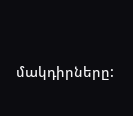մակդիրները: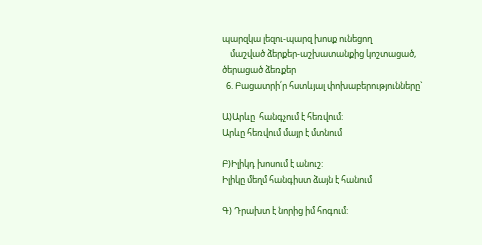պարզկա լեզու-պարզ խոսք ունեցող
    մաշված ձերքեր-աշխատանքից կոշտացած, ծերացած ձեռքեր
  6. Բացատրի՛ր հստևյալ փոխաբերությունները`

Ա)Արևը  հանգչում է հեռվում:
Արևը հեռվում մայր է մտնում

Բ)Իլիկդ խոսում է անուշ:
Իլիկը մեղմ հանգիստ ձայն է հանում

Գ) Դրախտ է նորից իմ հոգում: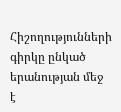Հիշողությունների գիրկը ընկած երանության մեջ է